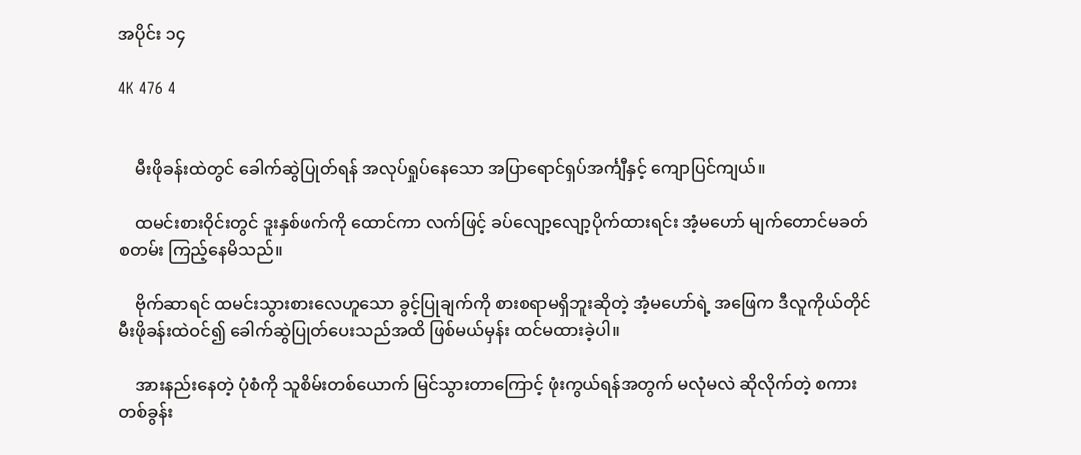အပိုင်း ၁၄

4K 476 4


    မီးဖိုခန်းထဲတွင် ခေါက်ဆွဲပြုတ်ရန် အလုပ်ရှုပ်နေသော အပြာရောင်ရှပ်အင်္ကျီနှင့် ကျောပြင်ကျယ်။

    ထမင်းစားဝိုင်းတွင် ဒူးနှစ်ဖက်ကို ထောင်ကာ လက်ဖြင့် ခပ်လျော့လျော့ပိုက်ထားရင်း အံ့မဟော် မျက်တောင်မခတ်စတမ်း ကြည့်နေမိသည်။

    ဗိုက်ဆာရင် ထမင်းသွားစားလေဟူသော ခွင့်ပြုချက်ကို စားစရာမရှိဘူးဆိုတဲ့ အံ့မဟော်ရဲ့ အဖြေက ဒီလူကိုယ်တိုင် မီးဖိုခန်းထဲဝင်၍ ခေါက်ဆွဲပြုတ်ပေးသည်အထိ ဖြစ်မယ်မှန်း ထင်မထားခဲ့ပါ။

    အားနည်းနေတဲ့ ပုံစံကို သူစိမ်းတစ်ယောက် မြင်သွားတာကြောင့် ဖုံးကွယ်ရန်အတွက် မလုံမလဲ ဆိုလိုက်တဲ့ စကားတစ်ခွန်း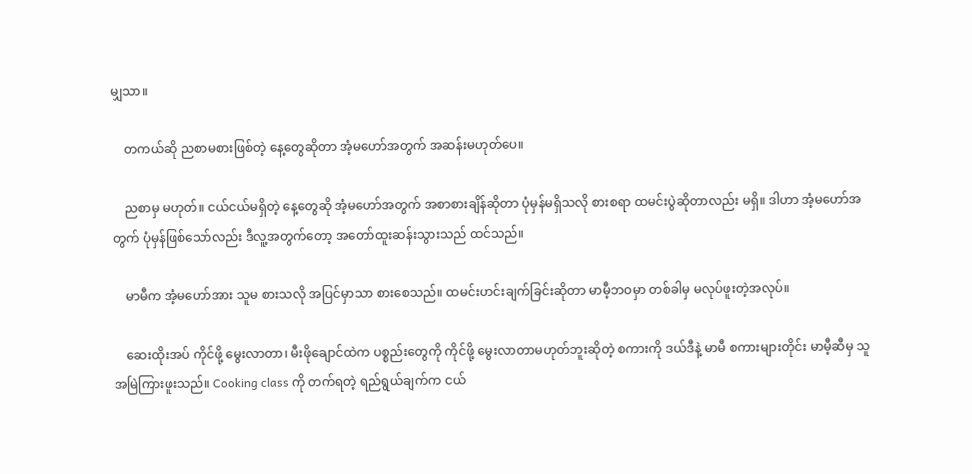မျှသာ။

    တကယ်ဆို ညစာမစားဖြစ်တဲ့ နေ့တွေဆိုတာ အံ့မဟော်အတွက် အဆန်းမဟုတ်ပေ။

    ညစာမှ မဟုတ်။ ငယ်ငယ်မရှိတဲ့ နေ့တွေဆို အံ့မဟော်အတွက် အစာစားချိန်ဆိုတာ ပုံမှန်မရှိသလို စားစရာ ထမင်းပွဲဆိုတာလည်း မရှိ။ ဒါဟာ အံ့မဟော်အတွက် ပုံမှန်ဖြစ်သော်လည်း ဒီလူ့အတွက်တော့ အတော်ထူးဆန်းသွားသည် ထင်သည်။

    မာမီက အံ့မဟော်အား သူမ စားသလို အပြင်မှာသာ စားစေသည်။ ထမင်းဟင်းချက်ခြင်းဆိုတာ မာမီ့ဘဝမှာ တစ်ခါမှ မလုပ်ဖူးတဲ့အလုပ်။

    ဆေးထိုးအပ် ကိုင်ဖို့ မွေးလာတာ၊ မီးဖိုချောင်ထဲက ပစ္စည်းတွေကို ကိုင်ဖို့ မွေးလာတာမဟုတ်ဘူးဆိုတဲ့ စကားကို ဒယ်ဒီနဲ့ မာမီ စကားများတိုင်း မာမီ့ဆီမှ သူ အမြဲကြားဖူးသည်။ Cooking class ကို တက်ရတဲ့ ရည်ရွယ်ချက်က ငယ်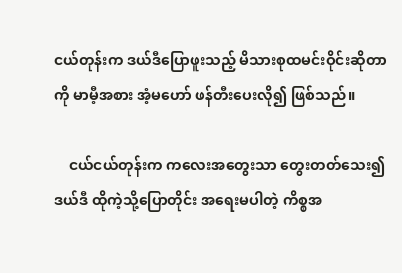ငယ်တုန်းက ဒယ်ဒီပြောဖူးသည့် မိသားစုထမင်းဝိုင်းဆိုတာကို မာမီ့အစား အံ့မဟော် ဖန်တီးပေးလို၍ ဖြစ်သည်။

    ငယ်ငယ်တုန်းက ကလေးအတွေးသာ တွေးတတ်သေး၍ ဒယ်ဒီ ထိုကဲ့သို့ပြောတိုင်း အရေးမပါတဲ့ ကိစ္စအ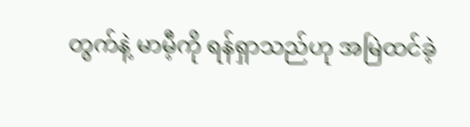တွက်နဲ့ မာမီ့ကို ရန်ရှာသည်ဟု အမြဲထင်ခဲ့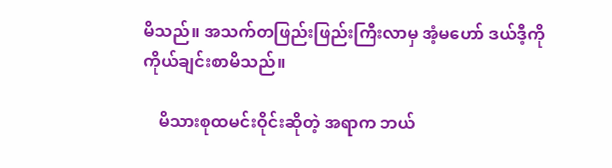မိသည်။ အသက်တဖြည်းဖြည်းကြီးလာမှ အံ့မဟော် ဒယ်ဒီ့ကို ကိုယ်ချင်းစာမိသည်။

    မိသားစုထမင်းဝိုင်းဆိုတဲ့ အရာက ဘယ်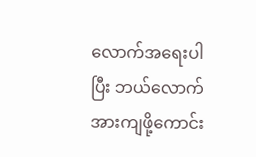လောက်အရေးပါပြီး ဘယ်လောက်အားကျဖို့ကောင်း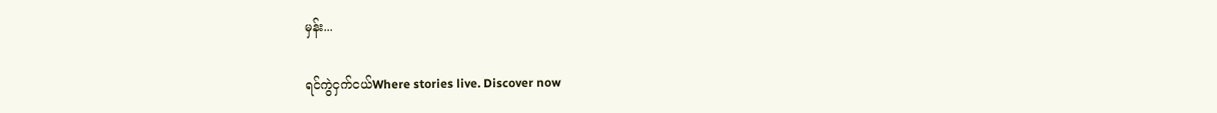မှန်း...

ရင်ကွဲငှက်ငယ်Where stories live. Discover now